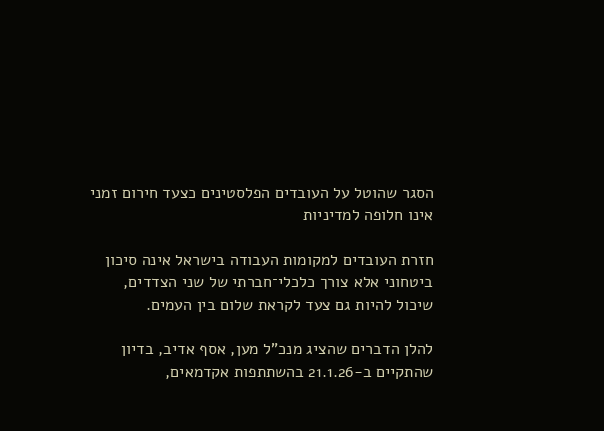הסגר שהוטל על העובדים הפלסטינים כצעד חירום זמני אינו חלופה למדיניות

חזרת העובדים למקומות העבודה בישראל אינה סיכון ביטחוני אלא צורך כלכלי־חברתי של שני הצדדים, שיכול להיות גם צעד לקראת שלום בין העמים.

להלן הדברים שהציג מנכ"ל מען, אסף אדיב, בדיון שהתקיים ב-21.1.26 בהשתתפות אקדמאים,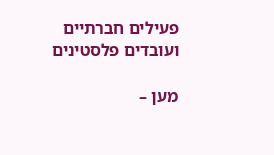פעילים חברתיים ועובדים פלסטינים

מען –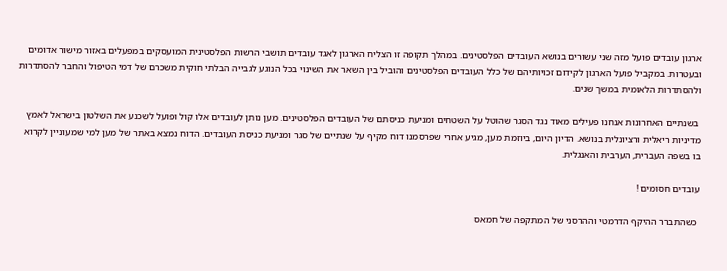ארגון עובדים פועל מזה שני עשורים בנושא העובדים הפלסטינים. במהלך תקופה זו הצליח הארגון לאגד עובדים תושבי הרשות הפלסטינית המועסקים במפעלים באזור מישור אדומים ובעטרות. במקביל פועל הארגון לקידום זכויותיהם של כלל העובדים הפלסטינים והוביל בין השאר את השינוי בכל הנוגע לגבייה הבלתי חוקית משכרם של דמי הטיפול והחבר להסתדרות ולהסתדרות הלאומית במשך שנים.

 בשנתיים האחרונות אנחנו פעילים מאוד נגד הסגר שהוטל על השטחים ומניעת כניסתם של העובדים הפלסטינים. מען נותן לעובדים אלו קול ופועל לשכנע את השלטון בישראל לאמץ מדיניות ריאלית ורציונלית בנושא. הדיון היום, ביוזמת מען, מגיע אחרי שפרסמנו דוח מקיף על שנתיים של סגר ומניעת כניסת העובדים. הדוח נמצא באתר של מען למי שמעוניין לקרוא בו בשפה העברית, הערבית והאנגלית.

עובדים חסומים !

 כשהתברר ההיקף הדרמטי וההרסני של המתקפה של חמאס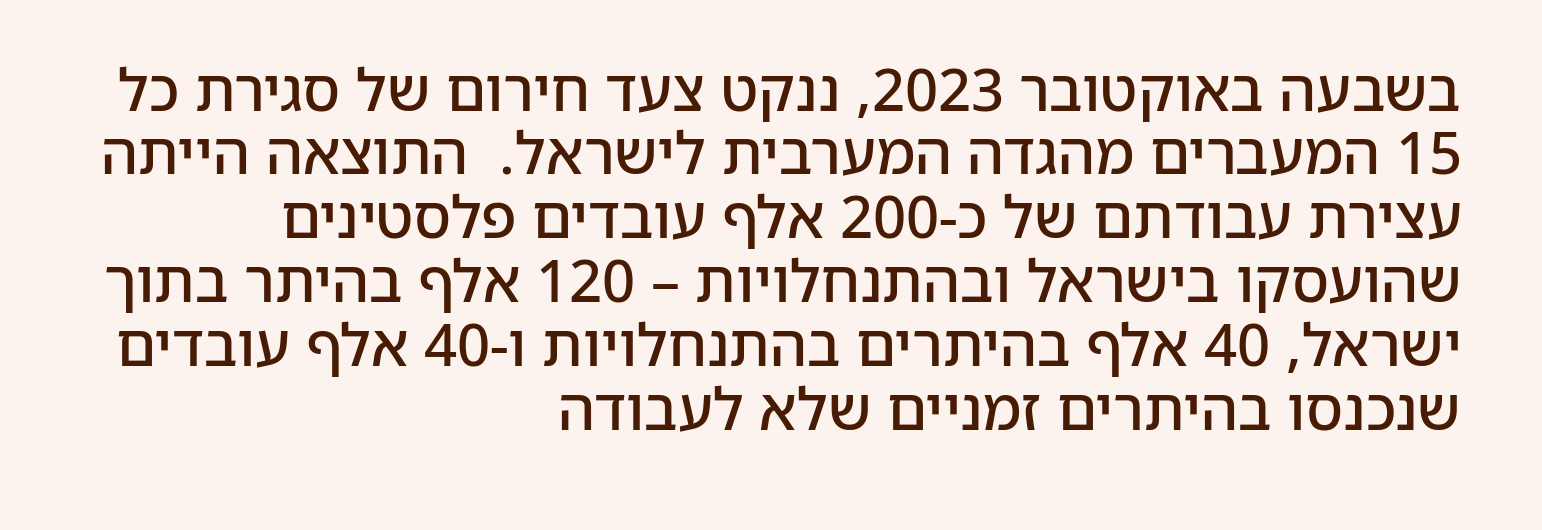בשבעה באוקטובר 2023, ננקט צעד חירום של סגירת כל 15 המעברים מהגדה המערבית לישראל.  התוצאה הייתה עצירת עבודתם של כ-200 אלף עובדים פלסטינים שהועסקו בישראל ובהתנחלויות – 120 אלף בהיתר בתוך ישראל, 40 אלף בהיתרים בהתנחלויות ו-40 אלף עובדים שנכנסו בהיתרים זמניים שלא לעבודה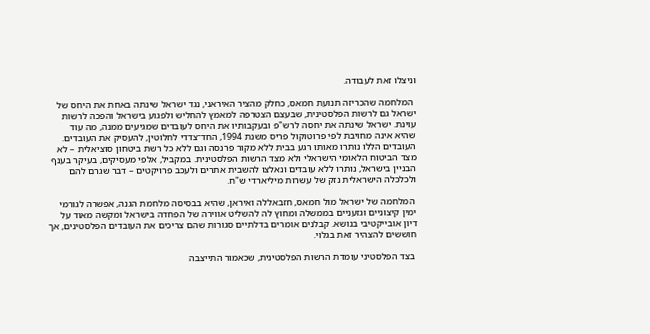וניצלו זאת לעבודה.

 המלחמה שהכריזה תנועת חמאס, כחלק מהציר האיראני, נגד ישראל שינתה באחת את היחס של ישראל גם לרשות הפלסטינית, שבעצם הצטרפה למאמץ להחליש ולפגוע בישראל והפכה לרשות עוינת. ישראל שינתה את יחסה לרש"פ ובעקבותיו את היחס לעובדים שמגיעים ממנה, מה עוד שהיא אינה מחויבת לפי פרוטוקול פריס משנת 1994, החד־צדדי לחלוטין, להעסיק את העובדים. העובדים הללו נותרו מאותו רגע בבית ללא מקור פרנסה וגם ללא כל רשת ביטחון סוציאלית – לא מצד הביטוח הלאומי הישראלי ולא מצד הרשות הפלסטינית. במקביל, אלפי מעסיקים, בעיקר בענף הבניין בישראל, נותרו ללא עובדים ונאלצו להשבית אתרים ולעכב פרויקטים – דבר שגרם להם ולכלכלה הישראלית נזק של עשרות מיליארדי ש"ח.

 המלחמה של ישראל מול חמאס, חזבאללה ואיראן, שהיא בבסיסה מלחמת הגנה, אפשרה לגורמי ימין קיצוניים וגזעניים בממשלה ומחוץ לה להשליט אווירה של הפחדה בישראל ומקשה מאוד על דיון אובייקטיבי בנושא. קבלנים אומרים בדלתיים סגורות שהם צריכים את העובדים הפלסטינים, אך חוששים להצהיר זאת בגלוי.

 בצד הפלסטיני עומדת הרשות הפלסטינית, שכאמור התייצבה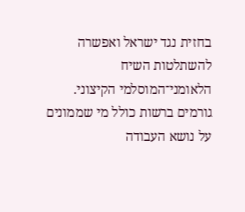בחזית נגד ישראל ואפשרה להשתלטות השיח הלאומני־המוסלמי הקיצוני. גורמים ברשות כולל מי שממונים על נושא העבודה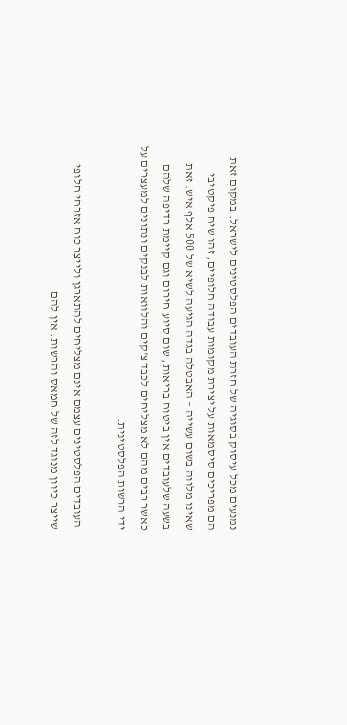נמנעים מכל עיסוק בסוגיה של חזרת העובדים הפלסטינים לישראל. במקום זאת הם מפריכים סיסמאות על יצירת מקומות עבודה חלופיים, זהו שיח פיקטיבי שאינו מלווה בשום עשייה – האבטלה בגדה הגיעה לשיא של 500 אלף איש. זאת בשעה שלעובדים אין ביטוח בריאות, שום סיוע חירום וגם קיימת רדיפה שלהם כאשר רבים מהם לא מצליחים לכבד צ'קים והלוואות לבנקים ונתונים למעצרים על ידי הרשות הפלסטינית.

 העובדים הפלסטינים עצמם אינם מצליחים להתארגן ולייצר כוח אזרחי חלופי שייצר כיוון מנוגד לזה של חמאס והרשות. אין להם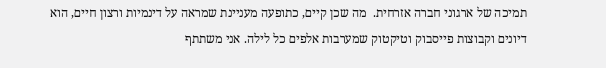תמיכה של ארגוני חברה אזרחית.  מה שכן קיים, כתופעה מעניינת שמראה על דינמיות ורצון חיים, הוא דיונים וקבוצות פייסבוק וטיקטוק שמערבות אלפים כל לילה. אני משתתף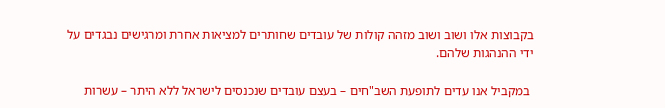בקבוצות אלו ושוב ושוב מזהה קולות של עובדים שחותרים למציאות אחרת ומרגישים נבגדים על ידי ההנהגות שלהם.

 במקביל אנו עדים לתופעת השב"חים – בעצם עובדים שנכנסים לישראל ללא היתר – עשרות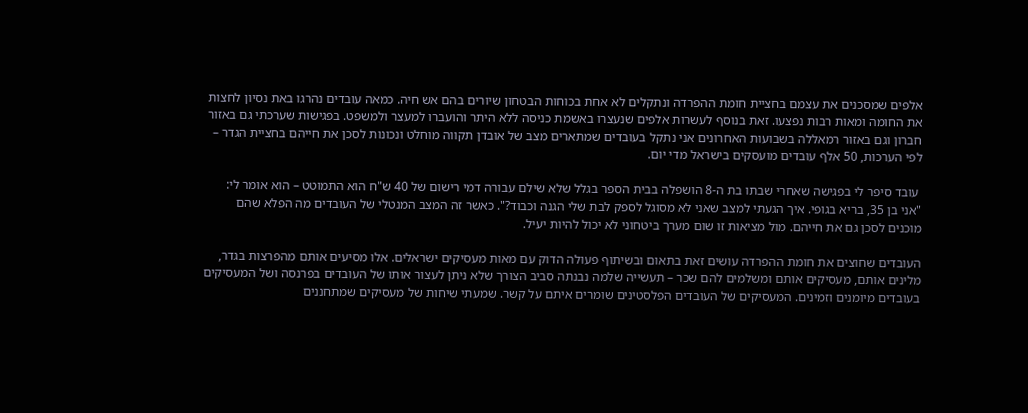אלפים שמסכנים את עצמם בחציית חומת ההפרדה ונתקלים לא אחת בכוחות הבטחון שיורים בהם אש חיה. כמאה עובדים נהרגו באת נסיון לחצות את החומה ומאות רבות נפצעו. זאת בנוסף לעשרות אלפים שנעצרו באשמת כניסה ללא היתר והועברו למעצר ולמשפט. בפגישות שערכתי גם באזור חברון וגם באזור רמאללה בשבועות האחרונים אני נתקל בעובדים שמתארים מצב של אובדן תקווה מוחלט ונכונות לסכן את חייהם בחציית הגדר – לפי הערכות, 50 אלף עובדים מועסקים בישראל מדי יום.

 עובד סיפר לי בפגישה שאחרי שבתו בת ה-8 הושפלה בבית הספר בגלל שלא שילם עבורה דמי רישום של 40 ש"ח הוא התמוטט – הוא אומר לי: "אני בן 35, בריא בגופי. איך הגעתי למצב שאני לא מסוגל לספק לבת שלי הגנה וכבוד?". כאשר זה המצב המנטלי של העובדים מה הפלא שהם מוכנים לסכן גם את חייהם. מול מציאות זו שום מערך ביטחוני לא יכול להיות יעיל.

העובדים שחוצים את חומת ההפרדה עושים זאת בתאום ובשיתוף פעולה הדוק עם מאות מעסיקים ישראלים. אלו מסיעים אותם מהפרצות בגדר, מלינים אותם, מעסיקים אותם ומשלמים להם שכר – תעשייה שלמה נבנתה סביב הצורך שלא ניתן לעצור אותו של העובדים בפרנסה ושל המעסיקים בעובדים מיומנים וזמינים. המעסיקים של העובדים הפלסטינים שומרים איתם על קשר. שמעתי שיחות של מעסיקים שמתחננים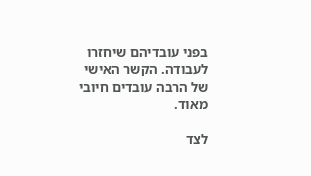בפני עובדיהם שיחזרו לעבודה. הקשר האישי של הרבה עובדים חיובי מאוד.

לצד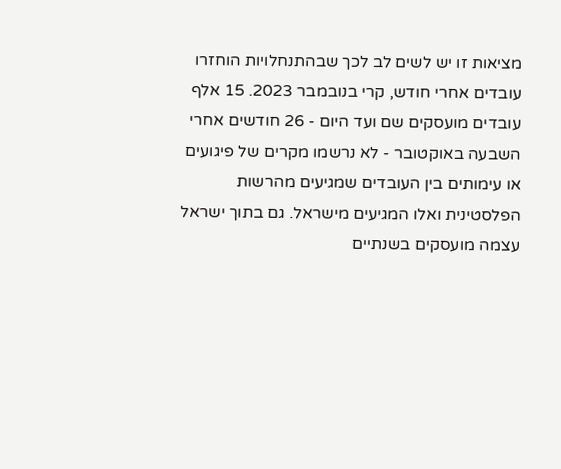מציאות זו יש לשים לב לכך שבהתנחלויות הוחזרו עובדים אחרי חודש, קרי בנובמבר 2023. 15 אלף עובדים מועסקים שם ועד היום - 26 חודשים אחרי השבעה באוקטובר - לא נרשמו מקרים של פיגועים או עימותים בין העובדים שמגיעים מהרשות הפלסטינית ואלו המגיעים מישראל. גם בתוך ישראל עצמה מועסקים בשנתיים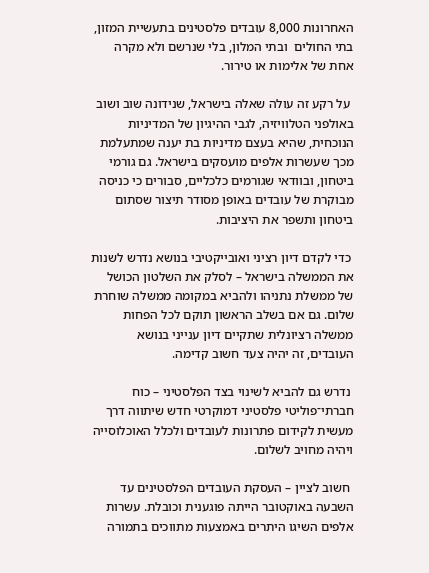האחרונות 8,000 עובדים פלסטינים בתעשיית המזון, בתי החולים  ובתי המלון, בלי שנרשם ולא מקרה אחת של אלימות או טירור.

 על רקע זה עולה שאלה בישראל, שנידונה שוב ושוב באולפני הטלוויזיה, לגבי ההיגיון של המדיניות הנוכחית, שהיא בעצם מדיניות בת יענה שמתעלמת מכך שעשרות אלפים מועסקים בישראל. גם גורמי ביטחון, ובוודאי שגורמים כלכליים, סבורים כי כניסה מבוקרת של עובדים באופן מסודר תיצור שסתום ביטחון ותשפר את היציבות.

 כדי לקדם דיון רציני ואובייקטיבי בנושא נדרש לשנות את הממשלה בישראל – לסלק את השלטון הכושל של ממשלת נתניהו ולהביא במקומה ממשלה שוחרת שלום. גם אם בשלב הראשון תוקם לכל הפחות ממשלה רציונלית שתקיים דיון ענייני בנושא העובדים, זה יהיה צעד חשוב קדימה.

 נדרש גם להביא לשינוי בצד הפלסטיני – כוח חברתי־פוליטי פלסטיני דמוקרטי חדש שיתווה דרך מעשית לקידום פתרונות לעובדים ולכלל האוכלוסייה ויהיה מחויב לשלום.

 חשוב לציין – העסקת העובדים הפלסטינים עד השבעה באוקטובר הייתה פוגענית וכובלת. עשרות אלפים השיגו היתרים באמצעות מתווכים בתמורה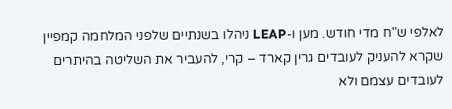לאלפי ש"ח מדי חודש. מען ו-LEAP ניהלו בשנתיים שלפני המלחמה קמפיין שקרא להעניק לעובדים גרין קארד – קרי, להעביר את השליטה בהיתרים לעובדים עצמם ולא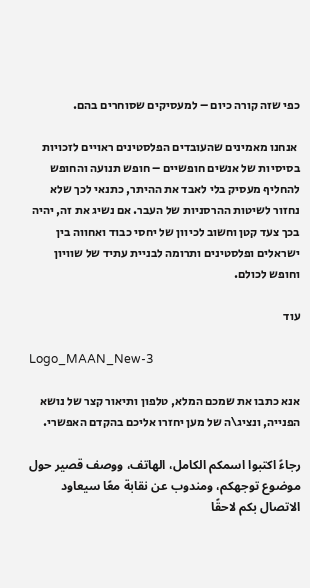כפי שזה קורה כיום – למעסיקים שסוחרים בהם.

 אנחנו מאמינים שהעובדים הפלסטינים ראויים לזכויות בסיסיות של אנשים חופשיים – חופש תנועה והחופש להחליף מעסיק בלי לאבד את ההיתר, כתנאי לכך שלא נחזור לשיטות ההרסניות של העבר. אם נשיג את זה, יהיה בכך צעד קטן וחשוב לכיוון של יחסי כבוד ואחווה בין ישראלים ופלסטינים ותרומה לבניית עתיד של שוויון וחופש לכולם.

עוד

Logo_MAAN_New-3

אנא כתבו את שמכם המלא, טלפון ותיאור קצר של נושא הפנייה, ונציג\ה של מען יחזרו אליכם בהקדם האפשרי.

رجاءً اكتبوا اسمكم الكامل، الهاتف، ووصف قصير حول موضوع توجهكم، ومندوب عن نقابة معًا سيعاود الاتصال بكم لاحقًا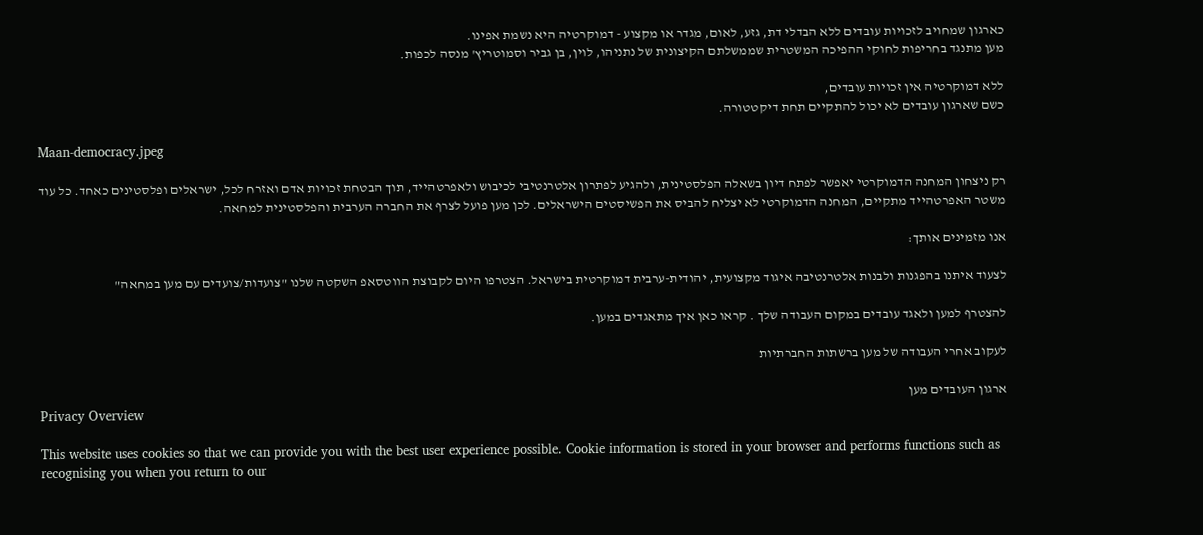כארגון שמחויב לזכויות עובדים ללא הבדלי דת, גזע, לאום, מגדר או מקצוע - דמוקרטיה היא נשמת אפינו.
מען מתנגד בחריפות לחוקי ההפיכה המשטרית שממשלתם הקיצונית של נתניהו, לוין, בן גביר וסמוטריץ' מנסה לכפות.

ללא דמוקרטיה אין זכויות עובדים,
כשם שארגון עובדים לא יכול להתקיים תחת דיקטטורה.

Maan-democracy.jpeg

רק ניצחון המחנה הדמוקרטי יאפשר לפתח דיון בשאלה הפלסטינית, ולהגיע לפתרון אלטרנטיבי לכיבוש ולאפרטהייד, תוך הבטחת זכויות אדם ואזרח לכל, ישראלים ופלסטינים כאחד. כל עוד משטר האפרטהייד מתקיים, המחנה הדמוקרטי לא יצליח להביס את הפשיסטים הישראלים. לכן מען פועל לצרף את החברה הערבית והפלסטינית למחאה.

אנו מזמינים אותך:

לצעוד איתנו בהפגנות ולבנות אלטרנטיבה איגוד מקצועית, יהודית-ערבית דמוקרטית בישראל. הצטרפו היום לקבוצת הווטסאפ השקטה שלנו "צועדות/צועדים עם מען במחאה"

להצטרף למען ולאגד עובדים במקום העבודה שלך . קראו כאן איך מתאגדים במען.

לעקוב אחרי העבודה של מען ברשתות החברתיות

ארגון העובדים מען
Privacy Overview

This website uses cookies so that we can provide you with the best user experience possible. Cookie information is stored in your browser and performs functions such as recognising you when you return to our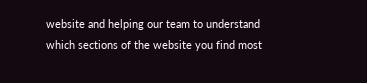website and helping our team to understand which sections of the website you find most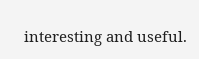interesting and useful.